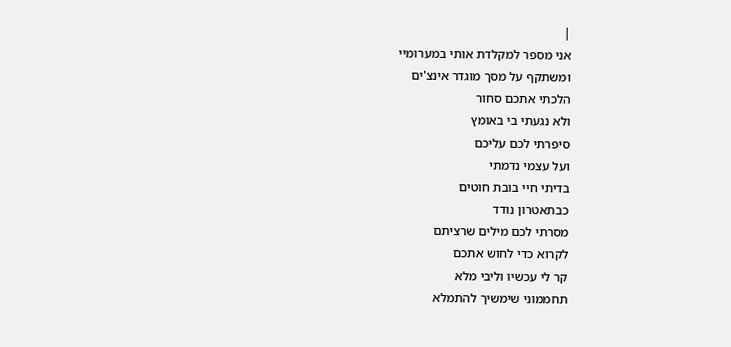|
אני מספר למקלדת אותי במערומיי
ומשתקף על מסך מוגדר אינצ'ים
הלכתי אתכם סחור
ולא נגעתי בי באומץ
סיפרתי לכם עליכם
ועל עצמי נדמתי
בדיתי חיי בובת חוטים
כבתאטרון נודד
מסרתי לכם מילים שרציתם
לקרוא כדי לחוש אתכם
קר לי עכשיו וליבי מלא
תחממוני שימשיך להתמלא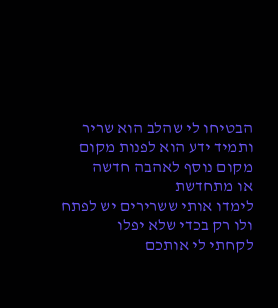הבטיחו לי שהלב הוא שריר
ותמיד ידע הוא לפנות מקום
מקום נוסף לאהבה חדשה
או מתחדשת
לימדו אותי ששרירים יש לפתח
ולו רק בכדי שלא יפלו
לקחתי לי אותכם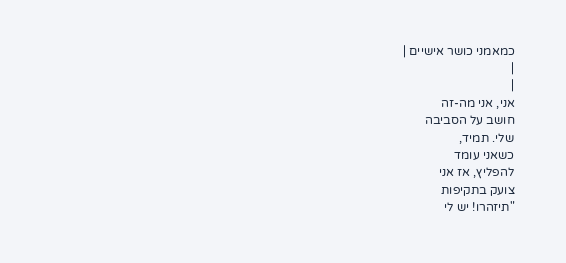כמאמני כושר אישיים |
|
|
אני, אני מה-זה
חושב על הסביבה
שלי. תמיד,
כשאני עומד
להפליץ, אז אני
צועק בתקיפות
"תיזהרו! יש לי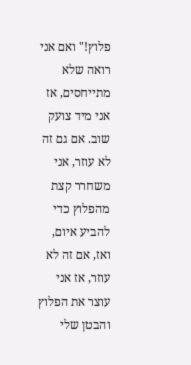פלוץ!" ואם אני
רואה שלא
מתייחסים, אז
אני מיד צועק
שוב. אם גם זה
לא עוזר, אני
משחרר קצת
מהפלוץ כדי
להביע איום,
ואז, אם זה לא
עוזר, אז אני
עוצר את הפלוץ
והבטן שלי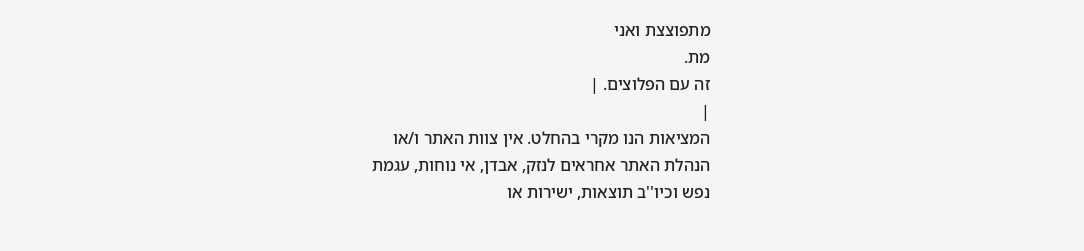מתפוצצת ואני
מת.
זה עם הפלוצים. |
|
המציאות הנו מקרי בהחלט. אין צוות האתר ו/או
הנהלת האתר אחראים לנזק, אבדן, אי נוחות, עגמת
נפש וכיו''ב תוצאות, ישירות או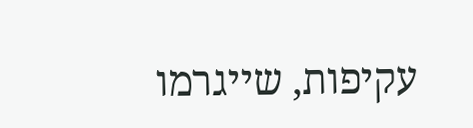עקיפות, שייגרמו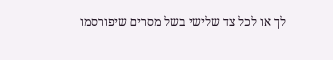לך או לכל צד שלישי בשל מסרים שיפורסמו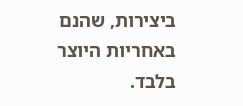ביצירות, שהנם באחריות היוצר בלבד.